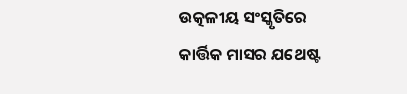ଉତ୍କଳୀୟ ସଂସ୍କୃତିରେ କାର୍ତ୍ତିକ ମାସର ଯଥେଷ୍ଟ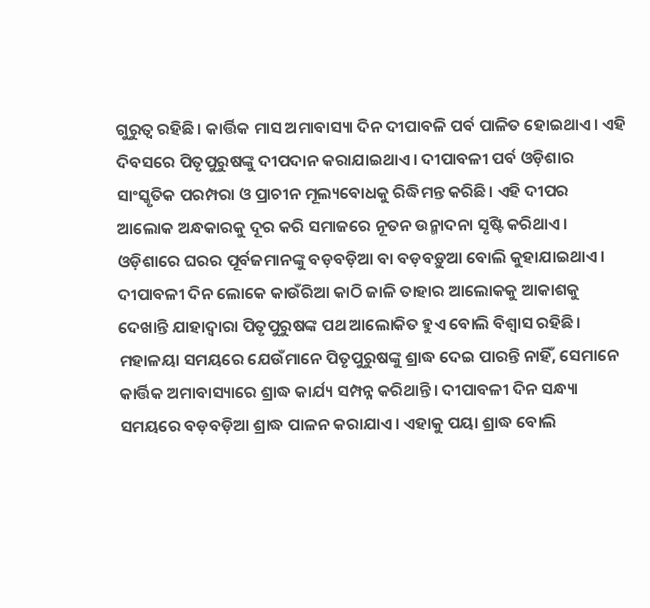ଗୁରୁତ୍ବ ରହିଛି। କାର୍ତ୍ତିକ ମାସ ଅମାବାସ୍ୟା ଦିନ ଦୀପାବଳି ପର୍ବ ପାଳିତ ହୋଇଥାଏ। ଏହି ଦିବସରେ ପିତୃପୁରୁଷଙ୍କୁ ଦୀପଦାନ କରାଯାଇଥାଏ। ଦୀପାବଳୀ ପର୍ବ ଓଡ଼ିଶାର ସାଂସ୍କୃତିକ ପରମ୍ପରା ଓ ପ୍ରାଚୀନ ମୂଲ୍ୟବୋଧକୁ ରିଦ୍ଧିମନ୍ତ କରିଛି। ଏହି ଦୀପର ଆଲୋକ ଅନ୍ଧକାରକୁ ଦୂର କରି ସମାଜରେ ନୂତନ ଉନ୍ମାଦନା ସୃଷ୍ଟି କରିଥାଏ। ଓଡ଼ିଶାରେ ଘରର ପୂର୍ବଜମାନଙ୍କୁ ବଡ଼ବଡ଼ିଆ ବା ବଡ଼ବଡ଼ୁଆ ବୋଲି କୁହାଯାଇଥାଏ। ଦୀପାବଳୀ ଦିନ ଲୋକେ କାଉଁରିଆ କାଠି ଜାଳି ତାହାର ଆଲୋକକୁ ଆକାଶକୁ ଦେଖାନ୍ତି ଯାହାଦ୍ୱାରା ପିତୃପୁରୁଷଙ୍କ ପଥ ଆଲୋକିତ ହୁଏ ବୋଲି ବିଶ୍ୱାସ ରହିଛି। ମହାଳୟା ସମୟରେ ଯେଉଁମାନେ ପିତୃପୁରୁଷଙ୍କୁ ଶ୍ରାଦ୍ଧ ଦେଇ ପାରନ୍ତି ନାହିଁ, ସେମାନେ କାର୍ତ୍ତିକ ଅମାବାସ୍ୟାରେ ଶ୍ରାଦ୍ଧ କାର୍ଯ୍ୟ ସମ୍ପନ୍ନ କରିଥାନ୍ତି। ଦୀପାବଳୀ ଦିନ ସନ୍ଧ୍ୟା ସମୟରେ ବଡ଼ବଡ଼ିଆ ଶ୍ରାଦ୍ଧ ପାଳନ କରାଯାଏ। ଏହାକୁ ପୟା ଶ୍ରାଦ୍ଧ ବୋଲି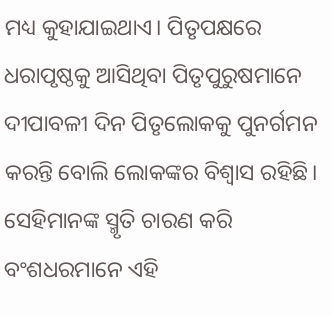ମଧ୍ୟ କୁହାଯାଇଥାଏ। ପିତୃପକ୍ଷରେ ଧରାପୃଷ୍ଠକୁ ଆସିଥିବା ପିତୃପୁରୁଷମାନେ ଦୀପାବଳୀ ଦିନ ପିତୃଲୋକକୁ ପୁନର୍ଗମନ କରନ୍ତି ବୋଲି ଲୋକଙ୍କର ବିଶ୍ୱାସ ରହିଛି। ସେହିମାନଙ୍କ ସ୍ମୃତି ଚାରଣ କରି ବଂଶଧରମାନେ ଏହି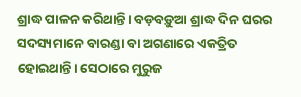ଶ୍ରାଦ୍ଧ ପାଳନ କରିଥାନ୍ତି। ବଡ଼ବଡ଼ୁଆ ଶ୍ରାଦ୍ଧ ଦିନ ଘରର ସଦସ୍ୟମାନେ ବାରଣ୍ଡା ବା ଅଗଣାରେ ଏକତ୍ରିତ ହୋଇଥାନ୍ତି। ସେଠାରେ ମୁରୁଜ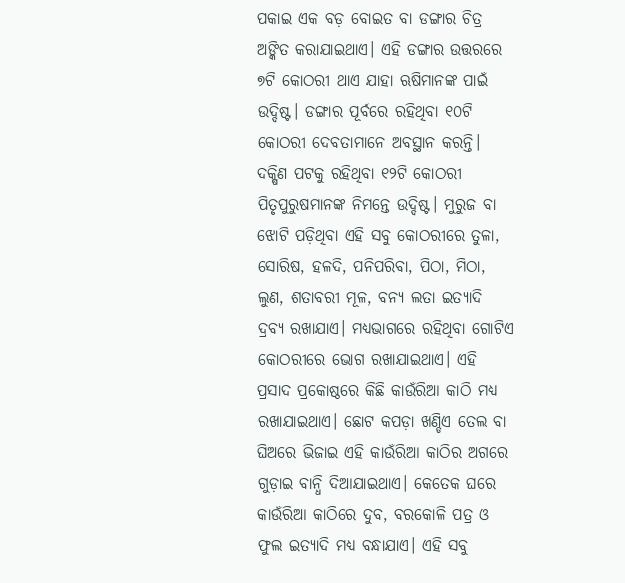ପକାଇ ଏକ ବଡ଼ ବୋଇତ ବା ଡଙ୍ଗାର ଚିତ୍ର ଅଙ୍କିତ କରାଯାଇଥାଏ। ଏହି ଡଙ୍ଗାର ଉତ୍ତରରେ ୭ଟି କୋଠରୀ ଥାଏ ଯାହା ଋଷିମାନଙ୍କ ପାଇଁ ଉଦ୍ଦିଷ୍ଟ। ଡଙ୍ଗାର ପୂର୍ବରେ ରହିଥିବା ୧୦ଟି କୋଠରୀ ଦେବତାମାନେ ଅବସ୍ଥାନ କରନ୍ତି। ଦକ୍ଷିଣ ପଟକୁ ରହିଥିବା ୧୨ଟି କୋଠରୀ ପିତୃପୁରୁଷମାନଙ୍କ ନିମନ୍ତେ ଉଦ୍ଦିଷ୍ଟ। ମୁରୁଜ ବା ଝୋଟି ପଡ଼ିଥିବା ଏହି ସବୁ କୋଠରୀରେ ତୁଳା, ସୋରିଷ, ହଳଦି, ପନିପରିବା, ପିଠା, ମିଠା, ଲୁଣ, ଶତାବରୀ ମୂଳ, ବନ୍ୟ ଲତା ଇତ୍ୟାଦି ଦ୍ରବ୍ୟ ରଖାଯାଏ। ମଧ୍ୟଭାଗରେ ରହିଥିବା ଗୋଟିଏ କୋଠରୀରେ ଭୋଗ ରଖାଯାଇଥାଏ। ଏହି ପ୍ରସାଦ ପ୍ରକୋଷ୍ଠରେ କିଛି କାଉଁରିଆ କାଠି ମଧ୍ୟ ରଖାଯାଇଥାଏ। ଛୋଟ କପଡ଼ା ଖଣ୍ଡିଏ ତେଲ ବା ଘିଅରେ ଭିଜାଇ ଏହି କାଉଁରିଆ କାଠିର ଅଗରେ ଗୁଡ଼ାଇ ବାନ୍ଧି ଦିଆଯାଇଥାଏ। କେତେକ ଘରେ କାଉଁରିଆ କାଠିରେ ଦୁବ, ବରକୋଳି ପତ୍ର ଓ ଫୁଲ ଇତ୍ୟାଦି ମଧ୍ୟ ବନ୍ଧାଯାଏ। ଏହି ସବୁ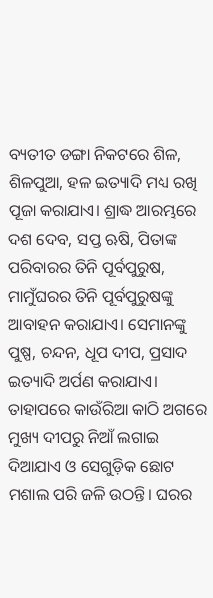ବ୍ୟତୀତ ଡଙ୍ଗା ନିକଟରେ ଶିଳ, ଶିଳପୁଆ, ହଳ ଇତ୍ୟାଦି ମଧ୍ୟ ରଖି ପୂଜା କରାଯାଏ। ଶ୍ରାଦ୍ଧ ଆରମ୍ଭରେ ଦଶ ଦେବ, ସପ୍ତ ଋଷି, ପିତାଙ୍କ ପରିବାରର ତିନି ପୂର୍ବପୁରୁଷ, ମାମୁଁଘରର ତିନି ପୂର୍ବପୁରୁଷଙ୍କୁ ଆବାହନ କରାଯାଏ। ସେମାନଙ୍କୁ ପୁଷ୍ପ, ଚନ୍ଦନ, ଧୂପ ଦୀପ, ପ୍ରସାଦ ଇତ୍ୟାଦି ଅର୍ପଣ କରାଯାଏ। ତାହାପରେ କାଉଁରିଆ କାଠି ଅଗରେ ମୁଖ୍ୟ ଦୀପରୁ ନିଆଁ ଲଗାଇ ଦିଆଯାଏ ଓ ସେଗୁଡ଼ିକ ଛୋଟ ମଶାଲ ପରି ଜଳି ଉଠନ୍ତି। ଘରର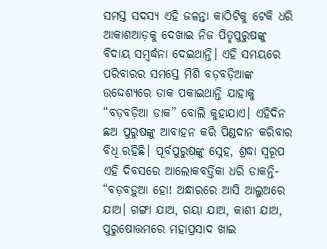ସମସ୍ତ ସଦସ୍ୟ ଏହି ଜଳନ୍ତା କାଠିଟିକୁ ଟେକି ଧରି ଆକାଶଆଡ଼କୁ ଦେଖାଇ ନିଜ ପିତୃପୁରୁଷଙ୍କୁ ବିଦାୟ ସମ୍ବର୍ଦ୍ଧନା ଦେଇଥାନ୍ତି। ଏହି ସମୟରେ ପରିବାରର ସମସ୍ତେ ମିଶି ବଡ଼ବଡ଼ିଆଙ୍କ ଉଦ୍ଦେଶ୍ୟରେ ଡାକ ପକାଇଥାନ୍ତି ଯାହାକୁ “ବଡ଼ବଡ଼ିଆ ଡାକ” ବୋଲି କୁହାଯାଏ। ଏହିଦିନ ଛଅ ପୁରୁଷଙ୍କୁ ଆବାହନ କରି ପିଣ୍ଡଦାନ କରିବାର ବିଧି ରହିଛି। ପୂର୍ବପୁରୁଷଙ୍କୁ ସ୍ନେହ, ଶ୍ରଦ୍ଧା ସ୍ୱରୂପ ଏହି ଦିବସରେ ଆଲୋକବର୍ତ୍ତିକା ଧରି ଡାକନ୍ତି- “ବଡ଼ବଡ଼ୁଆ ହୋ! ଅନ୍ଧାରରେ ଆସି ଆଲୁଅରେ ଯାଅ। ଗଙ୍ଗା ଯାଅ, ଗୟା ଯାଅ, କାଶୀ ଯାଅ, ପୁରୁଷୋତ୍ତମରେ ମହାପ୍ରସାଦ ଖାଇ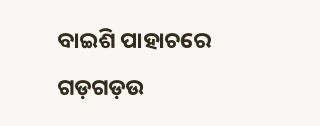ବାଇଶି ପାହାଚରେ ଗଡ଼ଗଡ଼ଉ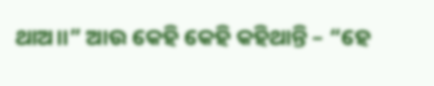ଥାଅ।।” ଆଉ କେହି କେହି କହିଥାନ୍ତି – “ହେ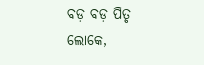ବଡ଼ ବଡ଼ ପିତୃ ଲୋକେ,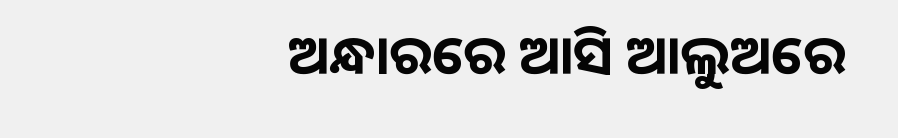ଅନ୍ଧାରରେ ଆସି ଆଲୁଅରେ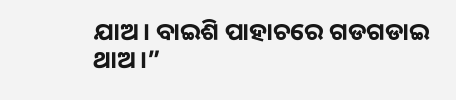ଯାଅ। ବାଇଶି ପାହାଚରେ ଗଡଗଡାଇ ଥାଅ।”